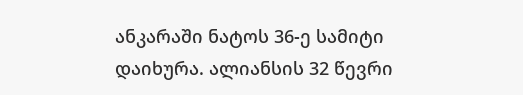ანკარაში ნატოს 36-ე სამიტი დაიხურა. ალიანსის 32 წევრი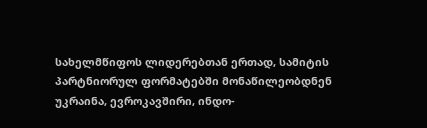სახელმწიფოს ლიდერებთან ერთად, სამიტის პარტნიორულ ფორმატებში მონაწილეობდნენ უკრაინა, ევროკავშირი, ინდო-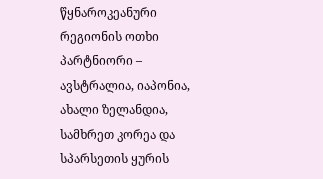წყნაროკეანური რეგიონის ოთხი პარტნიორი – ავსტრალია, იაპონია, ახალი ზელანდია, სამხრეთ კორეა და სპარსეთის ყურის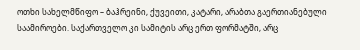ოთხი სახელმწიფო – ბაჰრეინი, ქუვეითი, კატარი, არაბთა გაერთიანებული საამიროები. საქართველო კი სამიტის არც ერთ ფორმატში, არც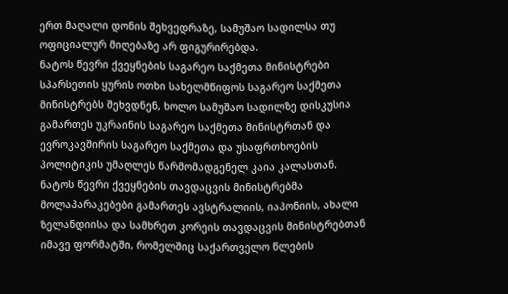ერთ მაღალი დონის შეხვედრაზე, სამუშაო სადილსა თუ ოფიციალურ მიღებაზე არ ფიგურირებდა.
ნატოს წევრი ქვეყნების საგარეო საქმეთა მინისტრები სპარსეთის ყურის ოთხი სახელმწიფოს საგარეო საქმეთა მინისტრებს შეხვდნენ, ხოლო სამუშაო სადილზე დისკუსია გამართეს უკრაინის საგარეო საქმეთა მინისტრთან და ევროკავშირის საგარეო საქმეთა და უსაფრთხოების პოლიტიკის უმაღლეს წარმომადგენელ კაია კალასთან.
ნატოს წევრი ქვეყნების თავდაცვის მინისტრებმა მოლაპარაკებები გამართეს ავსტრალიის, იაპონიის, ახალი ზელანდიისა და სამხრეთ კორეის თავდაცვის მინისტრებთან იმავე ფორმატში, რომელშიც საქართველო წლების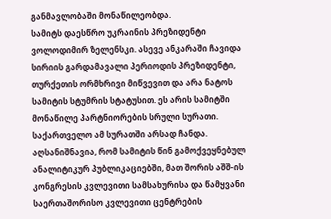განმავლობაში მონაწილეობდა.
სამიტს დაესწრო უკრაინის პრეზიდენტი ვოლოდიმირ ზელენსკი. ასევე ანკარაში ჩავიდა სირიის გარდამავალი პერიოდის პრეზიდენტი, თურქეთის ორმხრივი მიწვევით და არა ნატოს სამიტის სტუმრის სტატუსით. ეს არის სამიტში მონაწილე პარტნიორების სრული სურათი. საქართველო ამ სურათში არსად ჩანდა.
აღსანიშნავია, რომ სამიტის წინ გამოქვეყნებულ ანალიტიკურ პუბლიკაციებში, მათ შორის აშშ-ის კონგრესის კვლევითი სამსახურისა და წამყვანი საერთაშორისო კვლევითი ცენტრების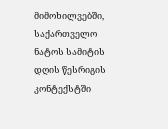მიმოხილვებში, საქართველო ნატოს სამიტის დღის წესრიგის კონტექსტში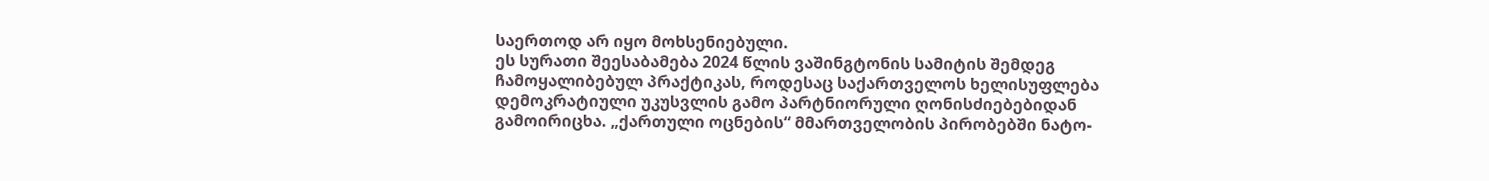საერთოდ არ იყო მოხსენიებული.
ეს სურათი შეესაბამება 2024 წლის ვაშინგტონის სამიტის შემდეგ ჩამოყალიბებულ პრაქტიკას, როდესაც საქართველოს ხელისუფლება დემოკრატიული უკუსვლის გამო პარტნიორული ღონისძიებებიდან გამოირიცხა. „ქართული ოცნების“ მმართველობის პირობებში ნატო-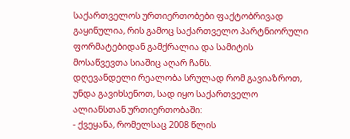საქართველოს ურთიერთობები ფაქტობრივად გაყინულია, რის გამოც საქართველო პარტნიორული ფორმატებიდან გამქრალია და სამიტის მოსაწვევთა სიაშიც აღარ ჩანს.
დღევანდელი რეალობა სრულად რომ გავიაზროთ, უნდა გავიხსენოთ, სად იყო საქართველო ალიანსთან ურთიერთობაში:
- ქვეყანა, რომელსაც 2008 წლის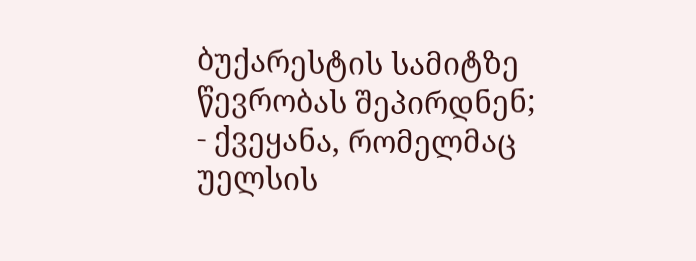ბუქარესტის სამიტზე წევრობას შეპირდნენ;
- ქვეყანა, რომელმაც უელსის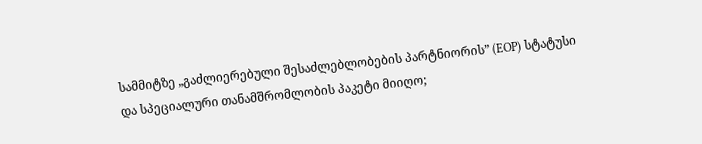სამმიტზე „გაძლიერებული შესაძლებლობების პარტნიორის” (EOP) სტატუსი და სპეციალური თანამშრომლობის პაკეტი მიიღო;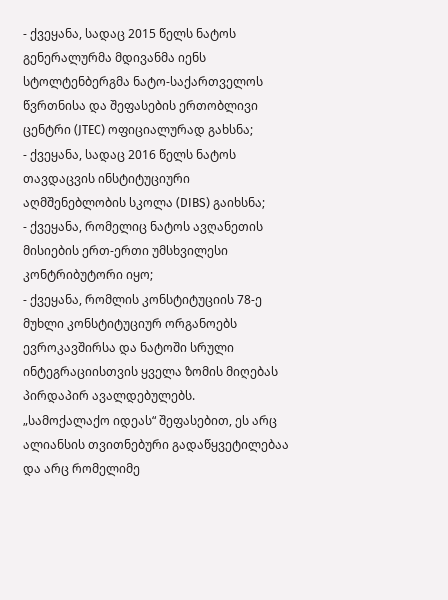- ქვეყანა, სადაც 2015 წელს ნატოს გენერალურმა მდივანმა იენს სტოლტენბერგმა ნატო-საქართველოს წვრთნისა და შეფასების ერთობლივი ცენტრი (JTEC) ოფიციალურად გახსნა;
- ქვეყანა, სადაც 2016 წელს ნატოს თავდაცვის ინსტიტუციური აღმშენებლობის სკოლა (DIBS) გაიხსნა;
- ქვეყანა, რომელიც ნატოს ავღანეთის მისიების ერთ-ერთი უმსხვილესი კონტრიბუტორი იყო;
- ქვეყანა, რომლის კონსტიტუციის 78-ე მუხლი კონსტიტუციურ ორგანოებს ევროკავშირსა და ნატოში სრული ინტეგრაციისთვის ყველა ზომის მიღებას პირდაპირ ავალდებულებს.
„სამოქალაქო იდეას“ შეფასებით, ეს არც ალიანსის თვითნებური გადაწყვეტილებაა და არც რომელიმე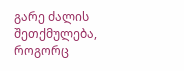გარე ძალის შეთქმულება, როგორც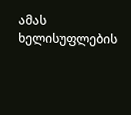ამას ხელისუფლების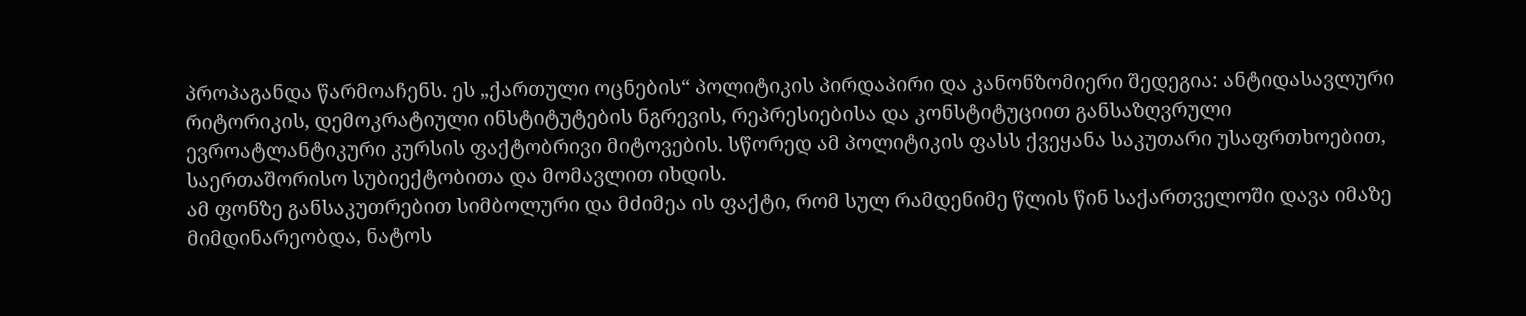პროპაგანდა წარმოაჩენს. ეს „ქართული ოცნების“ პოლიტიკის პირდაპირი და კანონზომიერი შედეგია: ანტიდასავლური რიტორიკის, დემოკრატიული ინსტიტუტების ნგრევის, რეპრესიებისა და კონსტიტუციით განსაზღვრული ევროატლანტიკური კურსის ფაქტობრივი მიტოვების. სწორედ ამ პოლიტიკის ფასს ქვეყანა საკუთარი უსაფრთხოებით, საერთაშორისო სუბიექტობითა და მომავლით იხდის.
ამ ფონზე განსაკუთრებით სიმბოლური და მძიმეა ის ფაქტი, რომ სულ რამდენიმე წლის წინ საქართველოში დავა იმაზე მიმდინარეობდა, ნატოს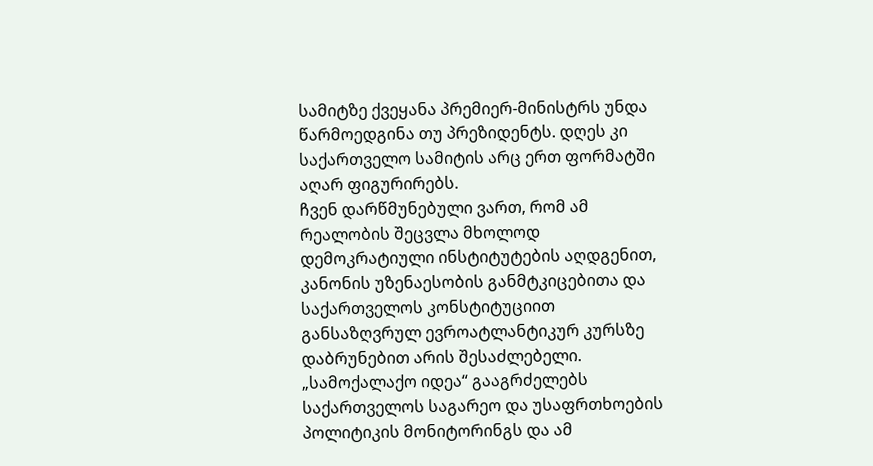სამიტზე ქვეყანა პრემიერ-მინისტრს უნდა წარმოედგინა თუ პრეზიდენტს. დღეს კი საქართველო სამიტის არც ერთ ფორმატში აღარ ფიგურირებს.
ჩვენ დარწმუნებული ვართ, რომ ამ რეალობის შეცვლა მხოლოდ დემოკრატიული ინსტიტუტების აღდგენით, კანონის უზენაესობის განმტკიცებითა და საქართველოს კონსტიტუციით განსაზღვრულ ევროატლანტიკურ კურსზე დაბრუნებით არის შესაძლებელი. „სამოქალაქო იდეა“ გააგრძელებს საქართველოს საგარეო და უსაფრთხოების პოლიტიკის მონიტორინგს და ამ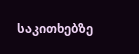საკითხებზე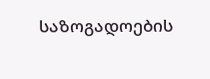საზოგადოების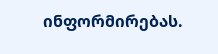ინფორმირებას.